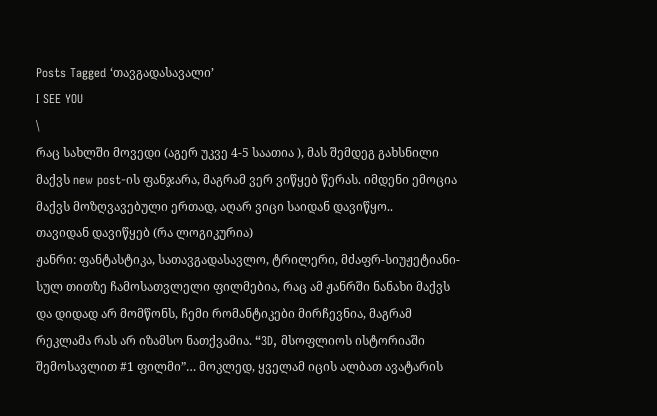Posts Tagged ‘თავგადასავალი’
I SEE YOU
\
რაც სახლში მოვედი (აგერ უკვე 4-5 საათია ), მას შემდეგ გახსნილი მაქვს new post-ის ფანჯარა, მაგრამ ვერ ვიწყებ წერას. იმდენი ემოცია მაქვს მოზღვავებული ერთად, აღარ ვიცი საიდან დავიწყო..
თავიდან დავიწყებ (რა ლოგიკურია)
ჟანრი: ფანტასტიკა, სათავგადასავლო, ტრილერი, მძაფრ-სიუჟეტიანი- სულ თითზე ჩამოსათვლელი ფილმებია, რაც ამ ჟანრში ნანახი მაქვს და დიდად არ მომწონს, ჩემი რომანტიკები მირჩევნია, მაგრამ რეკლამა რას არ იზამსო ნათქვამია. “3D, მსოფლიოს ისტორიაში შემოსავლით #1 ფილმი”… მოკლედ, ყველამ იცის ალბათ ავატარის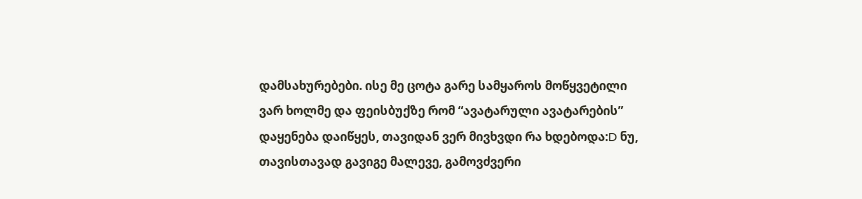დამსახურებები. ისე მე ცოტა გარე სამყაროს მოწყვეტილი ვარ ხოლმე და ფეისბუქზე რომ “ავატარული ავატარების” დაყენება დაიწყეს, თავიდან ვერ მივხვდი რა ხდებოდა:D ნუ, თავისთავად გავიგე მალევე, გამოვძვერი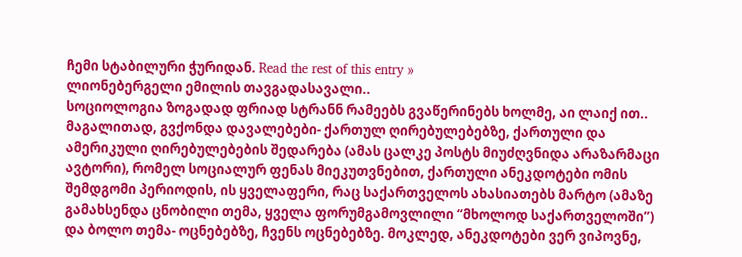ჩემი სტაბილური ჭურიდან. Read the rest of this entry »
ლიონებერგელი ემილის თავგადასავალი..
სოციოლოგია ზოგადად ფრიად სტრანნ რამეებს გვაწერინებს ხოლმე, აი ლაიქ ით.. მაგალითად, გვქონდა დავალებები- ქართულ ღირებულებებზე, ქართული და ამერიკული ღირებულებების შედარება (ამას ცალკე პოსტს მიუძღვნიდა არაზარმაცი ავტორი), რომელ სოციალურ ფენას მიეკუთვნებით, ქართული ანეკდოტები ომის შემდგომი პერიოდის, ის ყველაფერი, რაც საქართველოს ახასიათებს მარტო (ამაზე გამახსენდა ცნობილი თემა, ყველა ფორუმგამოვლილი “მხოლოდ საქართველოში”) და ბოლო თემა- ოცნებებზე, ჩვენს ოცნებებზე. მოკლედ, ანეკდოტები ვერ ვიპოვნე,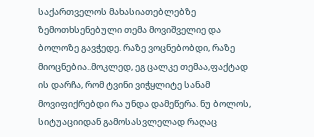საქართველოს მახასიათებლებზე ზემოთხსენებული თემა მოვიშველიე და ბოლოზე გავჭედე. რაზე ვოცნებობდი, რაზე მიოცნებია..მოკლედ, ეგ ცალკე თემაა,ფაქტად ის დარჩა, რომ ტვინი ვიჭყლიტე სანამ მოვიფიქრებდი რა უნდა დამეწერა. ნუ ბოლოს, სიტუაციიდან გამოსასვლელად რაღაც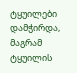ტყუილები დამჭირდა, მაგრამ ტყუილის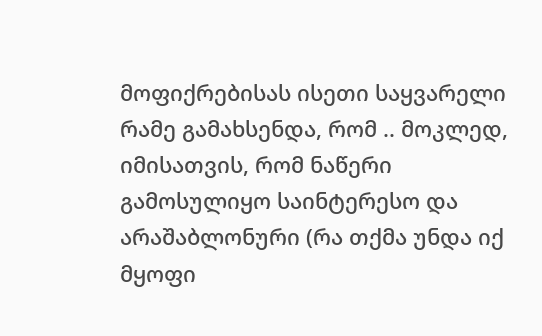მოფიქრებისას ისეთი საყვარელი რამე გამახსენდა, რომ .. მოკლედ, იმისათვის, რომ ნაწერი გამოსულიყო საინტერესო და არაშაბლონური (რა თქმა უნდა იქ მყოფი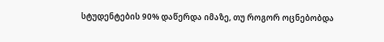სტუდენტების 90% დაწერდა იმაზე, თუ როგორ ოცნებობდა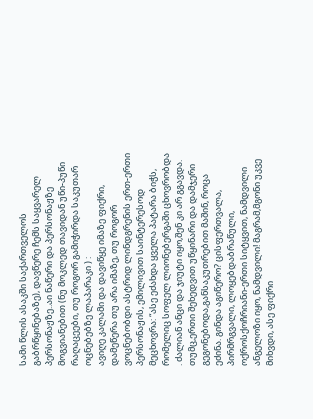სამი წლის ასაკში საქართველოს გაბრწყინებაზე), დავწერე ჩემს საყვარელ პერსონაჟზე..აი ნაწერი და პერსონაჟზე მოგვიანებით (ნუ მოკლედ თავიდან უწი-პუწი რაღაცეები, თუ როგორ გამიჭირდა საკუთარ ოცნებებზე ლაპარაკი ) :
ავიღე კალამი და დავიწყე იმაზე ფიქრი, დამეწერა თუ არა იმაზე, თუ როგორ ვოცნებობდი ასტრიდ ლინდგრენის ერთ-ერთი პერსონაჟის, ემილივით საინტერესოდ მეცხოვრა: “ასე ეძახდა ყველა პატარა ბიჭს, რომელიც სოფელ ლიონებერგაში ცხოვრობდა . ძალიან ანცი და ჯიუტი იყო,შენ კი არ გგავდა. თუმც,ერთი შეხედვით უწყინარი და დამჯერი გეგონებოდა,განსაკუთრებით მაშინ, როცა ეძინა. გინდა აგიწერო? ცისფერთვალა, პირმრგვალი, ლოყებდაბრაწული, ოქროსქოჩრიანი-ერთი სიტყვით, ნამდვილი ანგელოზი იყო, ნამდვილი! მაგრამ,მგონი უკვე მიხვდი, ასე ფიქრი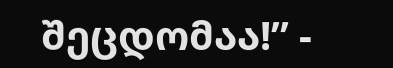შეცდომაა!” -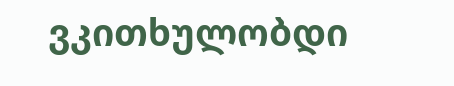ვკითხულობდი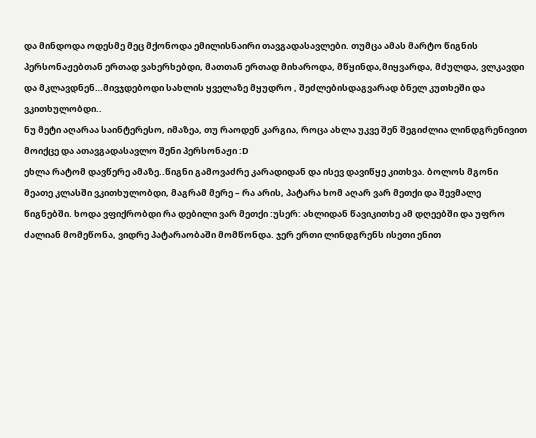და მინდოდა ოდესმე მეც მქონოდა ემილისნაირი თავგადასავლები. თუმცა ამას მარტო წიგნის პერსონაჟებთან ერთად ვახერხებდი, მათთან ერთად მიხაროდა, მწყინდა,მიყვარდა, მძულდა, ვლკავდი და მკლავდნენ…მივჯდებოდი სახლის ყველაზე მყუდრო , შეძლებისდაგვარად ბნელ კუთხეში და ვკითხულობდი..
ნუ მეტი აღარაა საინტერესო, იმაზეა, თუ რაოდენ კარგია, როცა ახლა უკვე შენ შეგიძლია ლინდგრენივით მოიქცე და ათავგადასავლო შენი პერსონაჟი :D
ეხლა რატომ დავწერე ამაზე..წიგნი გამოვაძრე კარადიდან და ისევ დავიწყე კითხვა. ბოლოს მგონი მეათე კლასში ვკითხულობდი, მაგრამ მერე – რა არის, პატარა ხომ აღარ ვარ მეთქი და შევმალე წიგნებში. ხოდა ვფიქრობდი რა დებილი ვარ მეთქი :უსერ: ახლიდან წავიკითხე ამ დღეებში და უფრო ძალიან მომეწონა, ვიდრე პატარაობაში მომწონდა. ჯერ ერთი ლინდგრენს ისეთი ენით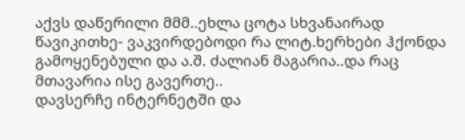აქვს დაწერილი მმმ..ეხლა ცოტა სხვანაირად წავიკითხე- ვაკვირდებოდი რა ლიტ.ხერხები ჰქონდა გამოყენებული და ა.შ. ძალიან მაგარია..და რაც მთავარია ისე გავერთე..
დავსერჩე ინტერნეტში და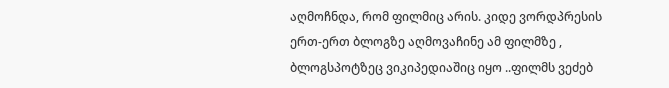აღმოჩნდა, რომ ფილმიც არის. კიდე ვორდპრესის ერთ-ერთ ბლოგზე აღმოვაჩინე ამ ფილმზე , ბლოგსპოტზეც ვიკიპედიაშიც იყო ..ფილმს ვეძებ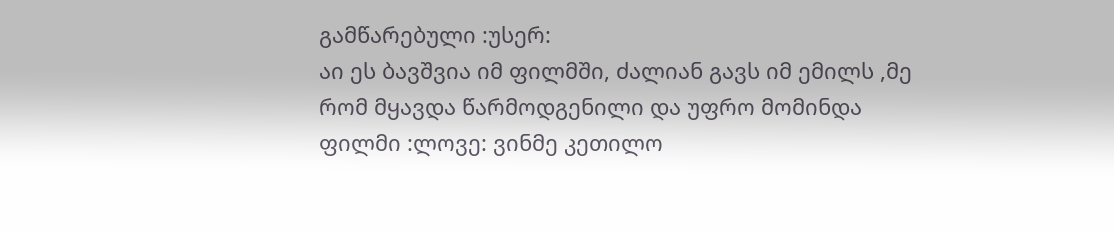გამწარებული :უსერ:
აი ეს ბავშვია იმ ფილმში, ძალიან გავს იმ ემილს ,მე რომ მყავდა წარმოდგენილი და უფრო მომინდა ფილმი :ლოვე: ვინმე კეთილო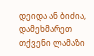დეიდა ან ბიძია, დამეხმარეთ თქვენი ლამაზი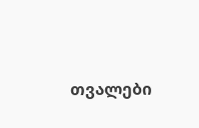თვალები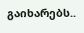გაიხარებს..